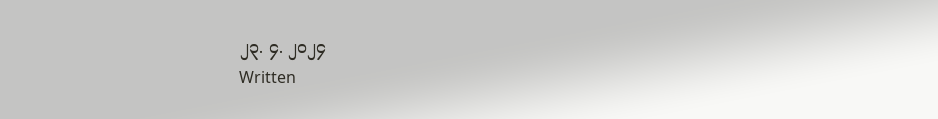၂၃. ၄. ၂၀၂၄
Written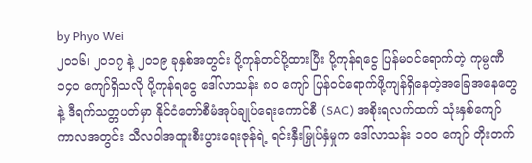by Phyo Wei
၂၀၁၆၊ ၂၀၁၇ နဲ့ ၂၀၁၉ ခုနှစ်အတွင်း ပို့ကုန်တင်ပို့ထားပြီး ပို့ကုန်ရငွေ ပြန်မဝင်ရောက်တဲ့ ကုမ္ပဏီ ၁၄၀ ကျော်ရှိသလို ပို့ကုန်ရငွေ ဒေါ်လာသန်း ၈၀ ကျော် ပြန်ဝင်ရောက်ဖို့ကျန်ရှိနေတဲ့အခြေအနေတွေနဲ့ ဒီရက်သတ္တပတ်မှာ နိုင်ငံတော်စီမံအုပ်ချုပ်ရေးကောင်စီ (SAC) အစိုးရလက်ထက် သုံးနှစ်ကျော်ကာလအတွင်း သီလဝါအထူးစီးပွားရေးဇုန်ရဲ့ ရင်းနှီးမြှုပ်နှံမှုက ဒေါ်လာသန်း ၁၀၀ ကျော် တိုးတက်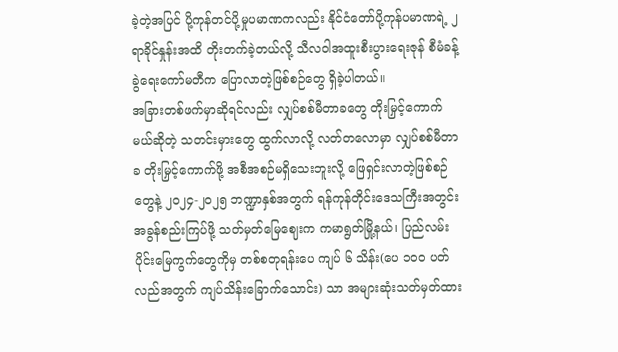ခဲ့တဲ့အပြင် ပို့ကုန်တင်ပို့မှုပမာဏကလည်း နိုင်ငံတော်ပို့ကုန်ပမာဏရဲ့ ၂ ရာခိုင်နှုန်းအထိ တိုးတက်ခဲ့တယ်လို့ သီလဝါအထူးစီးပွားရေးဇုန် စီမံခန့်ခွဲရေးကော်မတီက ပြောလာတဲ့ဖြစ်စဉ်တွေ ရှိခဲ့ပါတယ်။
အခြားတစ်ဖက်မှာဆိုရင်လည်း လျှပ်စစ်မီတာခတွေ တိုးမြှင့်ကောက်မယ်ဆိုတဲ့ သတင်းမှားတွေ ထွက်လာလို့ လတ်တလောမှာ လျှပ်စစ်မီတာခ တိုးမြှင့်ကောက်ဖို့ အစီအစဉ်မရှိသေးဘူးလို့ ဖြေရှင်းလာတဲ့ဖြစ်စဉ်တွေနဲ့ ၂၀၂၄-၂၀၂၅ ဘဏ္ဍာနှစ်အတွက် ရန်ကုန်တိုင်းဒေသကြီးအတွင်း အခွန်စည်းကြပ်ဖို့ သတ်မှတ်မြေဈေးက ကမာရွတ်မြို့နယ်၊ ပြည်လမ်းပိုင်းမြေကွက်တွေကိုမှ တစ်စတုရန်းပေ ကျပ် ၆ သိန်း(ပေ ၁၀၀ ပတ်လည်အတွက် ကျပ်သိန်းခြောက်သောင်း) သာ အများဆုံးသတ်မှတ်ထား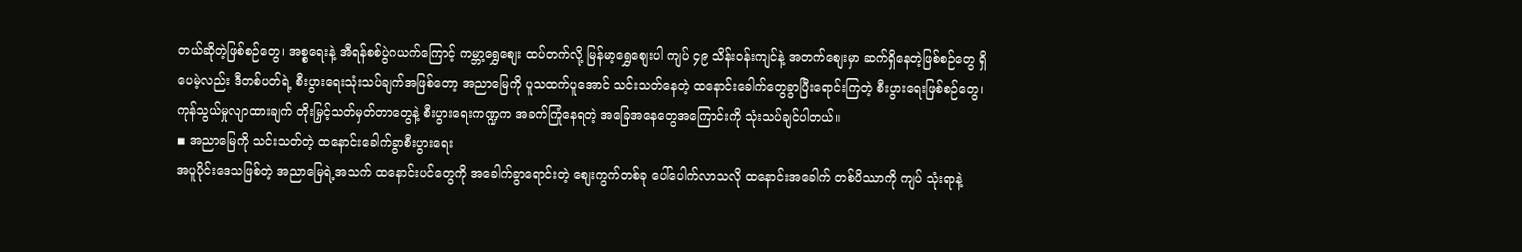တယ်ဆိုတဲ့ဖြစ်စဉ်တွေ၊ အစ္စရေးနဲ့ အီရန်စစ်ပွဲဂယက်ကြောင့် ကမ္ဘာ့ရွှေစျေး ထပ်တက်လို့ မြန်မာ့ရွှေစျေးပါ ကျပ် ၄၉ သိန်းဝန်းကျင်နဲ့ အတက်စျေးမှာ ဆက်ရှိနေတဲ့ဖြစ်စဉ်တွေ ရှိပေမဲ့လည်း ဒီတစ်ပတ်ရဲ့ စီးပွားရေးသုံးသပ်ချက်အဖြစ်တော့ အညာမြေကို ပူသထက်ပူအောင် သင်းသတ်နေတဲ့ ထနောင်းခေါက်တွေခွာပြီးရောင်းကြတဲ့ စီးပွားရေးဖြစ်စဉ်တွေ၊ ကုန်သွယ်မှုလျာထားချက် တိုးမြှင့်သတ်မှတ်တာတွေနဲ့ စီးပွားရေးကဏ္ဍက အခက်ကြုံနေရတဲ့ အခြေအနေတွေအကြောင်းကို သုံးသပ်ချင်ပါတယ်။
◾ အညာမြေကို သင်းသတ်တဲ့ ထနောင်းခေါက်ခွာစီးပွားရေး
အပူပိုင်းဒေသဖြစ်တဲ့ အညာမြေရဲ့အသက် ထနောင်းပင်တွေကို အခေါက်ခွာရောင်းတဲ့ စျေးကွက်တစ်ခု ပေါ်ပေါက်လာသလို ထနောင်းအခေါက် တစ်ပိဿာကို ကျပ် သုံးရာနဲ့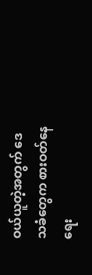ဝယ်ယူတဲ့အတွက် ဒေသခံတွေက စားဝတ်နေရေး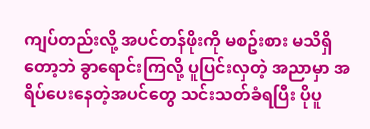ကျပ်တည်းလို့ အပင်တန်ဖိုးကို မစဥ်းစား မသိရှိတော့ဘဲ ခွာရောင်းကြလို့ ပူပြင်းလှတဲ့ အညာမှာ အရိပ်ပေးနေတဲ့အပင်တွေ သင်းသတ်ခံရပြီး ပိုပူ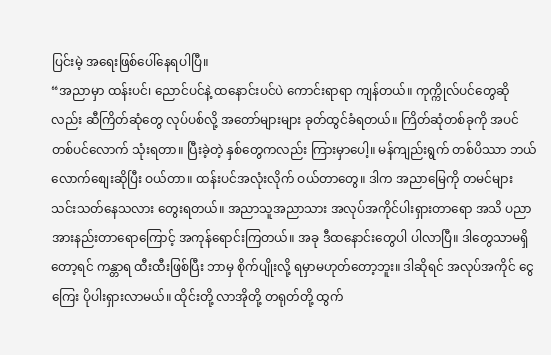ပြင်းမဲ့ အရေးဖြစ်ပေါ်နေရပါပြီ။
“အညာမှာ ထန်းပင်၊ ညောင်ပင်နဲ့ ထနောင်းပင်ပဲ ကောင်းရာရာ ကျန်တယ်။ ကုက္ကိုလ်ပင်တွေဆိုလည်း ဆီကြိတ်ဆုံတွေ လုပ်ပစ်လို့ အတော်များများ ခုတ်ထွင်ခံရတယ်။ ကြိတ်ဆုံတစ်ခုကို အပင် တစ်ပင်လောက် သုံးရတာ။ ပြီးခဲ့တဲ့ နှစ်တွေကလည်း ကြားမှာပေါ့။ မန်ကျည်းရွက် တစ်ပိဿာ ဘယ်လောက်စျေးဆိုပြီး ဝယ်တာ။ ထန်းပင်အလုံးလိုက် ဝယ်တာတွေ။ ဒါက အညာမြေကို တမင်များ သင်းသတ်နေသလား တွေးရတယ်။ အညာသူအညာသား အလုပ်အကိုင်ပါးရှားတာရော အသိ ပညာအားနည်းတာရောကြောင့် အကုန်ရောင်းကြတယ်။ အခု ဒီထနောင်းတွေပါ ပါလာပြီ။ ဒါတွေသာမရှိတော့ရင် ကန္တာရ ထီးထီးဖြစ်ပြီး ဘာမှ စိုက်ပျိုးလို့ ရမှာမဟုတ်တော့ဘူး။ ဒါဆိုရင် အလုပ်အကိုင် ငွေကြေး ပိုပါးရှားလာမယ်။ ထိုင်းတို့ လာအိုတို့ တရုတ်တို့ ထွက်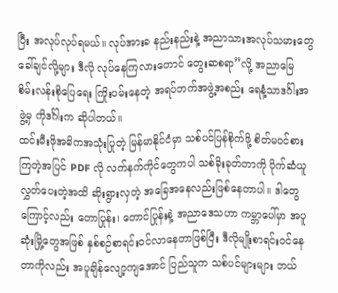ပြီး အလုပ်လုပ်ရမယ်။ လုပ်အားခ နည်းနည်းနဲ့ အညာသားအလုပ်သမားတွေ ခေါ်ချင်လို့များ ဒီလို လုပ်နေကြလားတောင် တွေးဆစရာ”လို့ အညာမြေ စိမ်းလန်းစိုပြေရေး ကြိုးပမ်းနေတဲ့ အရပ်ဘက်အဖွဲ့အစည်း ရေနံ့သာဒင်္ဂါးအဖွဲ့မှ ကိုဒင်္ဂါးက ဆိုပါတယ်။
ထင်းမီးဖိုအဓိကအသုံးပြုတဲ့ မြန်မာနိုင်ငံမှာ သစ်ပင်ပြန်စိုက်ဖို့ စိတ်မဝင်စားကြတဲ့အပြင် PDF လို လက်နက်ကိုင်တွေကပါ သစ်ခိုးခုတ်တာကို ပိုက်ဆံယူလွှတ်ပေးတဲ့အထိ ဆိုးရွားလှတဲ့ အခြေအနေလည်းဖြစ်နေတာပါ။ ဒါတွေကြောင့်လည်း တောပြုန်း၊ တောင်ပြုန်းနဲ့ အညာဒေသဟာ ကမ္ဘာပေါ်မှာ အပူဆုံးမြို့တွေအဖြစ် နှစ်စဉ်စာရင်းဝင်လာနေတာဖြစ်ပြီး ဒီလိုမျိုးစာရင်းဝင်နေတာကိုလည်း အပူချိန်လျော့ကျအောင် ပြည်သူက သစ်ပင်များများ ဘယ်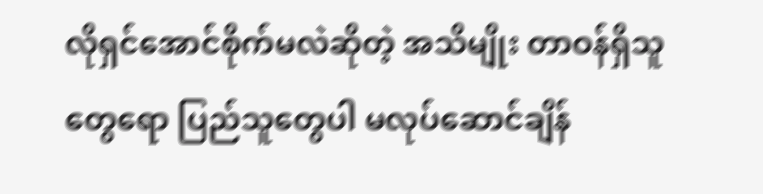လိုရှင်အောင်စိုက်မလဲဆိုတဲ့ အသိမျိုး တာဝန်ရှိသူတွေရော ပြည်သူတွေပါ မလုပ်ဆောင်ချိန်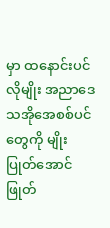မှာ ထနောင်းပင်လိုမျိုး အညာဒေသအိုအေစစ်ပင်တွေကို မျိုးပြုတ်အောင် ဖြုတ်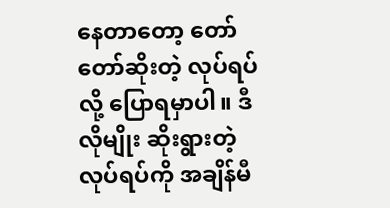နေတာတော့ တော်တော်ဆိုးတဲ့ လုပ်ရပ်လို့ ပြောရမှာပါ။ ဒီလိုမျိုး ဆိုးရွားတဲ့လုပ်ရပ်ကို အချိန်မီ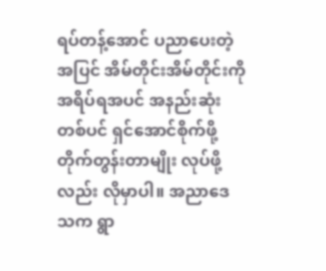ရပ်တန့်အောင် ပညာပေးတဲ့အပြင် အိမ်တိုင်းအိမ်တိုင်းကို အရိပ်ရအပင် အနည်းဆုံးတစ်ပင် ရှင်အောင်စိုက်ဖို့ တိုက်တွန်းတာမျိုး လုပ်ဖို့လည်း လိုမှာပါ။ အညာဒေသက ရွာ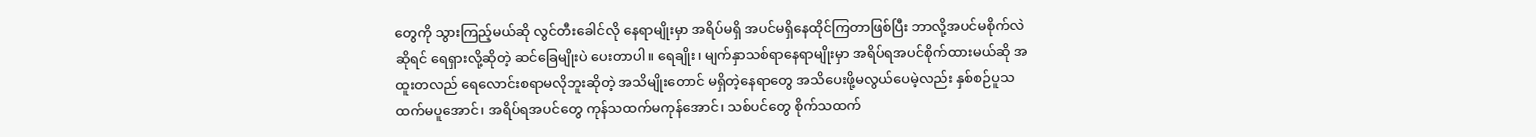တွေကို သွားကြည့်မယ်ဆို လွင်တီးခေါင်လို နေရာမျိုးမှာ အရိပ်မရှိ အပင်မရှိနေထိုင်ကြတာဖြစ်ပြီး ဘာလို့အပင်မစိုက်လဲဆိုရင် ရေရှားလို့ဆိုတဲ့ ဆင်ခြေမျိုးပဲ ပေးတာပါ။ ရေချိုး၊ မျက်နှာသစ်ရာနေရာမျိုးမှာ အရိပ်ရအပင်စိုက်ထားမယ်ဆို အထူးတလည် ရေလောင်းစရာမလိုဘူးဆိုတဲ့ အသိမျိုးတောင် မရှိတဲ့နေရာတွေ အသိပေးဖို့မလွယ်ပေမဲ့လည်း နှစ်စဉ်ပူသထက်မပူအောင်၊ အရိပ်ရအပင်တွေ ကုန်သထက်မကုန်အောင်၊ သစ်ပင်တွေ စိုက်သထက်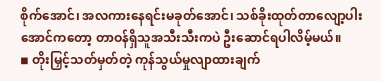စိုက်အောင်၊ အလကားနေရင်းမခုတ်အောင်၊ သစ်ခိုးထုတ်တာလျော့ပါးအောင်ကတော့ တာဝန်ရှိသူအသီးသီးကပဲ ဦးဆောင်ရပါလိမ့်မယ်။
◾ တိုးမြှင့်သတ်မှတ်တဲ့ ကုန်သွယ်မှုလျာထားချက်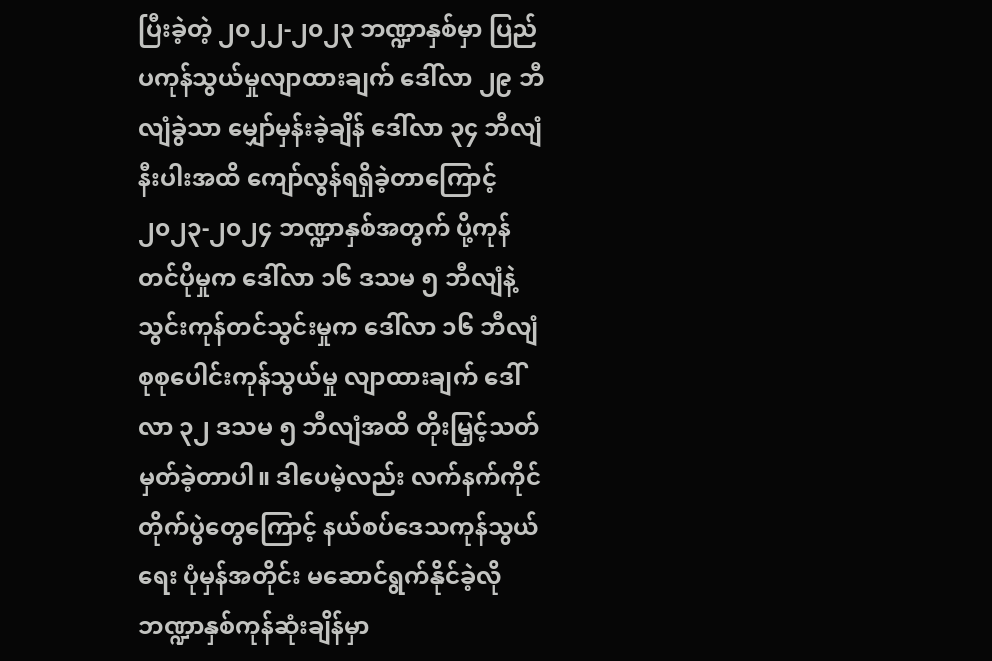ပြီးခဲ့တဲ့ ၂၀၂၂-၂၀၂၃ ဘဏ္ဍာနှစ်မှာ ပြည်ပကုန်သွယ်မှုလျာထားချက် ဒေါ်လာ ၂၉ ဘီလျံခွဲသာ မျှော်မှန်းခဲ့ချိန် ဒေါ်လာ ၃၄ ဘီလျံနီးပါးအထိ ကျော်လွန်ရရှိခဲ့တာကြောင့် ၂၀၂၃-၂၀၂၄ ဘဏ္ဍာနှစ်အတွက် ပို့ကုန်တင်ပိုမှုက ဒေါ်လာ ၁၆ ဒသမ ၅ ဘီလျံနဲ့ သွင်းကုန်တင်သွင်းမှုက ဒေါ်လာ ၁၆ ဘီလျံ စုစုပေါင်းကုန်သွယ်မှု လျာထားချက် ဒေါ်လာ ၃၂ ဒသမ ၅ ဘီလျံအထိ တိုးမြှင့်သတ်မှတ်ခဲ့တာပါ။ ဒါပေမဲ့လည်း လက်နက်ကိုင်တိုက်ပွဲတွေကြောင့် နယ်စပ်ဒေသကုန်သွယ်ရေး ပုံမှန်အတိုင်း မဆောင်ရွက်နိုင်ခဲ့လို ဘဏ္ဍာနှစ်ကုန်ဆုံးချိန်မှာ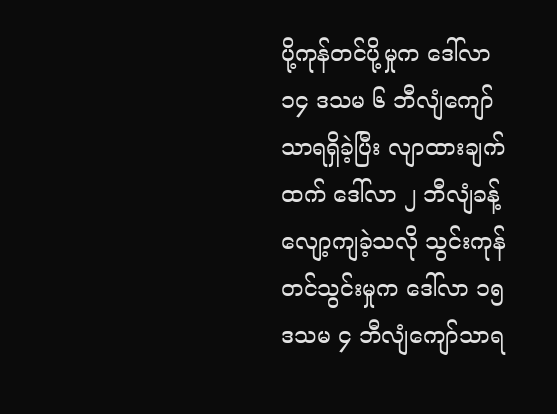ပို့ကုန်တင်ပို့မှုက ဒေါ်လာ ၁၄ ဒသမ ၆ ဘီလျံကျော်သာရရှိခဲ့ပြီး လျာထားချက်ထက် ဒေါ်လာ ၂ ဘီလျံခန့်လျော့ကျခဲ့သလို သွင်းကုန်တင်သွင်းမှုက ဒေါ်လာ ၁၅ ဒသမ ၄ ဘီလျံကျော်သာရ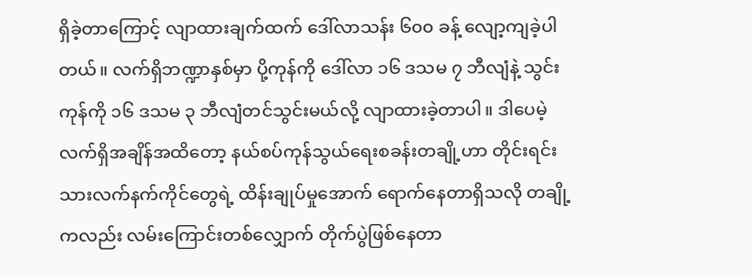ရှိခဲ့တာကြောင့် လျာထားချက်ထက် ဒေါ်လာသန်း ၆၀၀ ခန့် လျော့ကျခဲ့ပါတယ်။ လက်ရှိဘဏ္ဍာနှစ်မှာ ပို့ကုန်ကို ဒေါ်လာ ၁၆ ဒသမ ၇ ဘီလျံနဲ့ သွင်းကုန်ကို ၁၆ ဒသမ ၃ ဘီလျံတင်သွင်းမယ်လို့ လျာထားခဲ့တာပါ။ ဒါပေမဲ့ လက်ရှိအချိန်အထိတော့ နယ်စပ်ကုန်သွယ်ရေးစခန်းတချို့ဟာ တိုင်းရင်းသားလက်နက်ကိုင်တွေရဲ့ ထိန်းချုပ်မှုအောက် ရောက်နေတာရှိသလို တချို့ကလည်း လမ်းကြောင်းတစ်လျှောက် တိုက်ပွဲဖြစ်နေတာ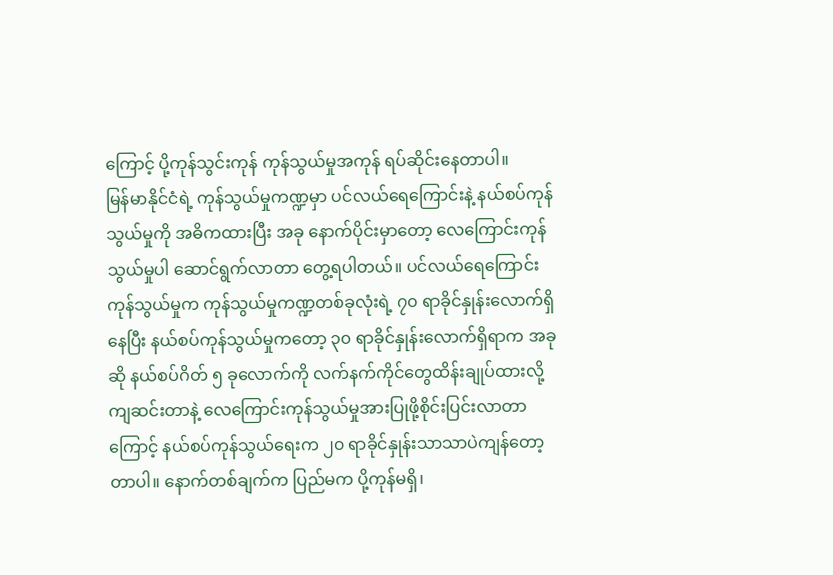ကြောင့် ပို့ကုန်သွင်းကုန် ကုန်သွယ်မှုအကုန် ရပ်ဆိုင်းနေတာပါ။
မြန်မာနိုင်ငံရဲ့ ကုန်သွယ်မှုကဏ္ဍမှာ ပင်လယ်ရေကြောင်းနဲ့ နယ်စပ်ကုန်သွယ်မှုကို အဓိကထားပြီး အခု နောက်ပိုင်းမှာတော့ လေကြောင်းကုန်သွယ်မှုပါ ဆောင်ရွက်လာတာ တွေ့ရပါတယ်။ ပင်လယ်ရေကြောင်းကုန်သွယ်မှုက ကုန်သွယ်မှုကဏ္ဍတစ်ခုလုံးရဲ့ ၇၀ ရာခိုင်နှုန်းလောက်ရှိနေပြီး နယ်စပ်ကုန်သွယ်မှုကတော့ ၃၀ ရာခိုင်နှုန်းလောက်ရှိရာက အခုဆို နယ်စပ်ဂိတ် ၅ ခုလောက်ကို လက်နက်ကိုင်တွေထိန်းချုပ်ထားလို့ကျဆင်းတာနဲ့ လေကြောင်းကုန်သွယ်မှုအားပြုဖို့စိုင်းပြင်းလာတာကြောင့် နယ်စပ်ကုန်သွယ်ရေးက ၂၀ ရာခိုင်နှုန်းသာသာပဲကျန်တော့တာပါ။ နောက်တစ်ချက်က ပြည်မက ပို့ကုန်မရှိ၊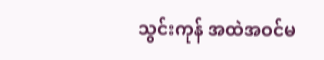သွင်းကုန် အထဲအဝင်မ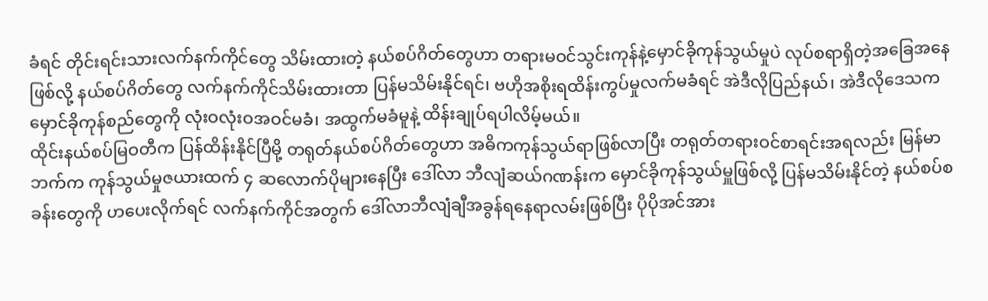ခံရင် တိုင်းရင်းသားလက်နက်ကိုင်တွေ သိမ်းထားတဲ့ နယ်စပ်ဂိတ်တွေဟာ တရားမဝင်သွင်းကုန်နဲ့မှောင်ခိုကုန်သွယ်မှုပဲ လုပ်စရာရှိတဲ့အခြေအနေဖြစ်လို့ နယ်စပ်ဂိတ်တွေ လက်နက်ကိုင်သိမ်းထားတာ ပြန်မသိမ်းနိုင်ရင်၊ ဗဟိုအစိုးရထိန်းကွပ်မှုလက်မခံရင် အဲဒီလိုပြည်နယ်၊ အဲဒီလိုဒေသက မှောင်ခိုကုန်စည်တွေကို လုံးဝလုံးဝအဝင်မခံ၊ အထွက်မခံမူနဲ့ ထိန်းချုပ်ရပါလိမ့်မယ်။
ထိုင်းနယ်စပ်မြဝတီက ပြန်ထိန်းနိုင်ပြီမို့ တရုတ်နယ်စပ်ဂိတ်တွေဟာ အဓိကကုန်သွယ်ရာဖြစ်လာပြီး တရုတ်တရားဝင်စာရင်းအရလည်း မြန်မာဘက်က ကုန်သွယ်မှုဇယားထက် ၄ ဆလောက်ပိုများနေပြီး ဒေါ်လာ ဘီလျံဆယ်ဂဏန်းက မှောင်ခိုကုန်သွယ်မှူဖြစ်လို့ ပြန်မသိမ်းနိုင်တဲ့ နယ်စပ်စခန်းတွေကို ဟပေးလိုက်ရင် လက်နက်ကိုင်အတွက် ဒေါ်လာဘီလျံချီအခွန်ရနေရာလမ်းဖြစ်ပြီး ပိုပိုအင်အား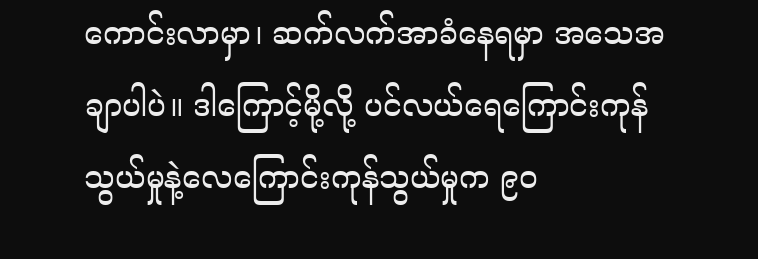ကောင်းလာမှာ၊ ဆက်လက်အာခံနေရမှာ အသေအချာပါပဲ။ ဒါကြောင့်မို့လို့ ပင်လယ်ရေကြောင်းကုန်သွယ်မှုနဲ့လေကြောင်းကုန်သွယ်မှုက ၉၀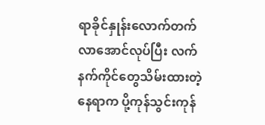ရာခိုင်နှုန်းလောက်တက်လာအောင်လုပ်ပြီး လက်နက်ကိုင်တွေသိမ်းထားတဲ့နေရာက ပို့ကုန်သွင်းကုန်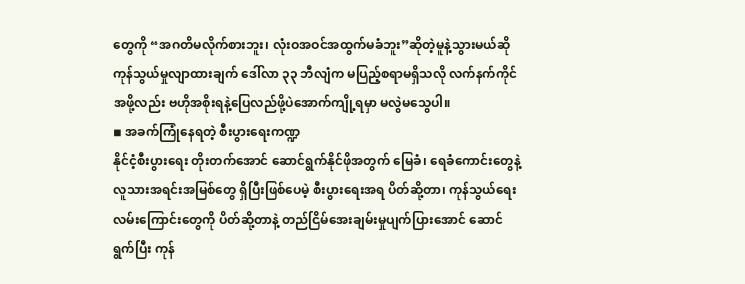တွေကို “အဂတိမလိုက်စားဘူး၊ လုံးဝအဝင်အထွက်မခံဘူး”ဆိုတဲ့မူနဲ့သွားမယ်ဆို ကုန်သွယ်မှုလျာထားချက် ဒေါ်လာ ၃၃ ဘီလျံက မပြည့်စရာမရှိသလို လက်နက်ကိုင်အဖို့လည်း ဗဟိုအစိုးရနဲ့ပြေလည်ဖို့ပဲအောက်ကျို့ရမှာ မလွဲမသွေပါ။
◾ အခက်ကြုံနေရတဲ့ စီးပွားရေးကဏ္ဍ
နိုင်ငံ့စီးပွားရေး တိုးတက်အောင် ဆောင်ရွက်နိုင်ဖိုအတွက် မြေခံ၊ ရေခံကောင်းတွေနဲ့ လူသားအရင်းအမြစ်တွေ ရှိပြီးဖြစ်ပေမဲ့ စီးပွားရေးအရ ပိတ်ဆို့တာ၊ ကုန်သွယ်ရေးလမ်းကြောင်းတွေကို ပိတ်ဆို့တာနဲ့ တည်ငြိမ်အေးချမ်းမှုပျက်ပြားအောင် ဆောင်ရွက်ပြီး ကုန်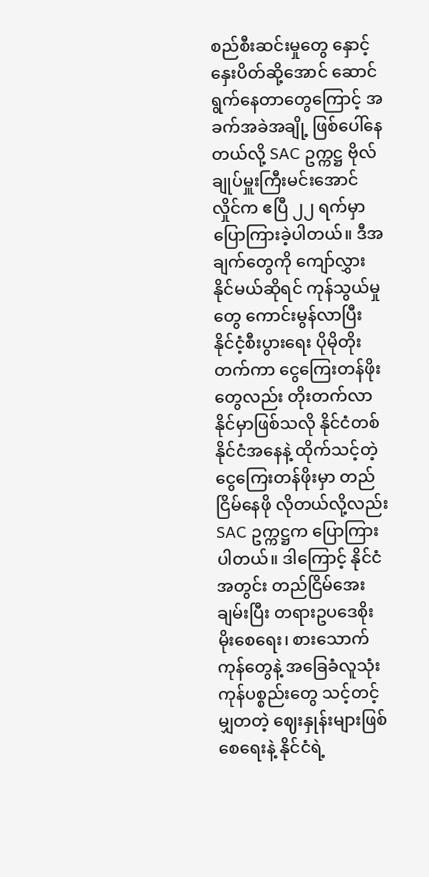စည်စီးဆင်းမှုတွေ နှောင့်နှေးပိတ်ဆို့အောင် ဆောင်ရွက်နေတာတွေကြောင့် အခက်အခဲအချို့ ဖြစ်ပေါ်နေတယ်လို့ SAC ဥက္ကဋ္ဌ ဗိုလ်ချုပ်မှူးကြီးမင်းအောင်လှိုင်က ဧပြီ ၂၂ ရက်မှာ ပြောကြားခဲ့ပါတယ်။ ဒီအချက်တွေကို ကျော်လွှားနိုင်မယ်ဆိုရင် ကုန်သွယ်မှုတွေ ကောင်းမွန်လာပြီး နိုင်ငံ့စီးပွားရေး ပိုမိုတိုးတက်ကာ ငွေကြေးတန်ဖိုးတွေလည်း တိုးတက်လာနိုင်မှာဖြစ်သလို နိုင်ငံတစ်နိုင်ငံအနေနဲ့ ထိုက်သင့်တဲ့ ငွေကြေးတန်ဖိုးမှာ တည်ငြိမ်နေဖို လိုတယ်လို့လည်း SAC ဥက္ကဋ္ဌက ပြောကြားပါတယ်။ ဒါကြောင့် နိုင်ငံအတွင်း တည်ငြိမ်အေးချမ်းပြီး တရားဥပဒေစိုးမိုးစေရေး၊ စားသောက်ကုန်တွေနဲ့ အခြေခံလူသုံးကုန်ပစ္စည်းတွေ သင့်တင့်မျှတတဲ့ ဈေးနှုန်းများဖြစ်စေရေးနဲ့ နိုင်ငံရဲ့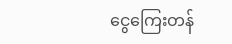ငွေကြေးတန်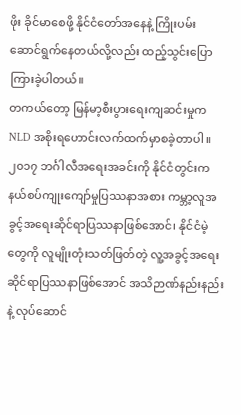ဖိုး ခိုင်မာစေဖို့ နိုင်ငံတော်အနေနဲ့ ကြိုးပမ်းဆောင်ရွက်နေတယ်လို့လည်း ထည့်သွင်းပြောကြားခဲ့ပါတယ်။
တကယ်တော့ မြန်မာ့စီးပွားရေးကျဆင်းမှုက NLD အစိုးရဟောင်းလက်ထက်မှာစခဲ့တာပါ။ ၂၀၁၇ ဘင်္ဂါလီအရေးအခင်းကို နိုင်ငံတွင်းက နယ်စပ်ကျုးကျော်မှုပြဿနာအစား ကမ္ဘာ့လူအခွင့်အရေးဆိုင်ရာပြဿနာဖြစ်အောင်၊ နိုင်ငံမဲ့တွေကို လူမျိုးတုံးသတ်ဖြတ်တဲ့ လူ့အခွင့်အရေးဆိုင်ရာပြဿနာဖြစ်အောင် အသိဉာဏ်နည်းနည်းနဲ့ လုပ်ဆောင်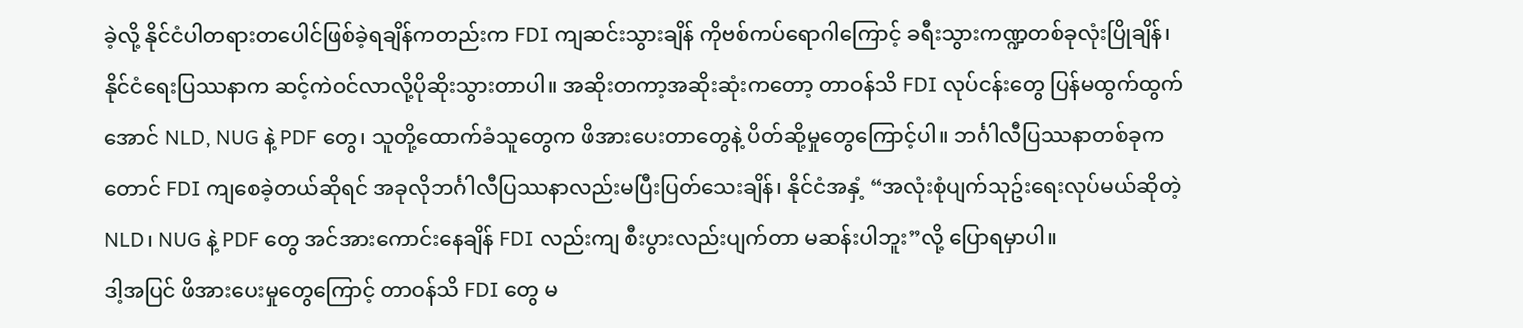ခဲ့လို့ နိုင်ငံပါတရားတပေါင်ဖြစ်ခဲ့ရချိန်ကတည်းက FDI ကျဆင်းသွားချိန် ကိုဗစ်ကပ်ရောဂါကြောင့် ခရီးသွားကဏ္ဍတစ်ခုလုံးပြိုချိန်၊ နိုင်ငံရေးပြဿနာက ဆင့်ကဲဝင်လာလို့ပိုဆိုးသွားတာပါ။ အဆိုးတကာ့အဆိုးဆုံးကတော့ တာဝန်သိ FDI လုပ်ငန်းတွေ ပြန်မထွက်ထွက်အောင် NLD, NUG နဲ့ PDF တွေ၊ သူတို့ထောက်ခံသူတွေက ဖိအားပေးတာတွေနဲ့ ပိတ်ဆို့မှုတွေကြောင့်ပါ။ ဘင်္ဂါလီပြဿနာတစ်ခုကတောင် FDI ကျစေခဲ့တယ်ဆိုရင် အခုလိုဘင်္ဂါလီပြဿနာလည်းမပြီးပြတ်သေးချိန်၊ နိုင်ငံအနှံ့ “အလုံးစုံပျက်သုဥ်းရေးလုပ်မယ်ဆိုတဲ့ NLD၊ NUG နဲ့ PDF တွေ အင်အားကောင်းနေချိန် FDI လည်းကျ စီးပွားလည်းပျက်တာ မဆန်းပါဘူး”လို့ ပြောရမှာပါ။
ဒါ့အပြင် ဖိအားပေးမှုတွေကြောင့် တာဝန်သိ FDI တွေ မ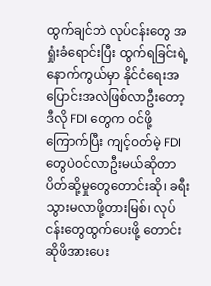ထွက်ချင်ဘဲ လုပ်ငန်းတွေ အရှုံးခံရောင်းပြီး ထွက်ရခြင်းရဲ့နောက်ကွယ်မှာ နိုင်ငံရေးအပြောင်းအလဲဖြစ်လာဦးတော့ ဒီလို FDI တွေက ဝင်ဖို့ကြောက်ပြီး ကျင့်ဝတ်မဲ့ FDI တွေပဲဝင်လာဦးမယ်ဆိုတာ ပိတ်ဆို့မှုတွေတောင်းဆို၊ ခရီးသွားမလာဖို့တားမြစ်၊ လုပ်ငန်းတွေထွက်ပေးဖို့ တောင်းဆိုဖိအားပေး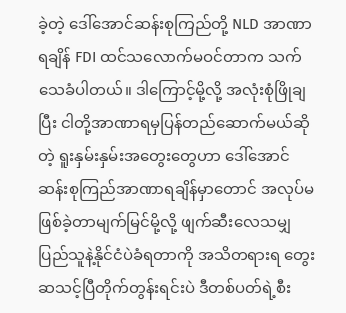ခဲ့တဲ့ ဒေါ်အောင်ဆန်းစုကြည်တို့ NLD အာဏာရချိန် FDI ထင်သလောက်မဝင်တာက သက်သေခံပါတယ်။ ဒါကြောင့်မို့လို့ အလုံးစုံဖြိုချပြီး ငါတို့အာဏာရမှပြန်တည်ဆောက်မယ်ဆိုတဲ့ ရူးနှမ်းနှမ်းအတွေးတွေဟာ ဒေါ်အောင်ဆန်းစုကြည်အာဏာရချိန်မှာတောင် အလုပ်မဖြစ်ခဲ့တာမျက်မြင်မို့လို့ ဖျက်ဆီးလေသမျှ ပြည်သူနဲ့နိုင်ငံပဲခံရတာကို အသိတရားရ တွေးဆသင့်ပြီတိုက်တွန်းရင်းပဲ ဒီတစ်ပတ်ရဲ့စီး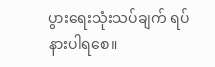ပွားရေးသုံးသပ်ချက် ရပ်နားပါရစေ။